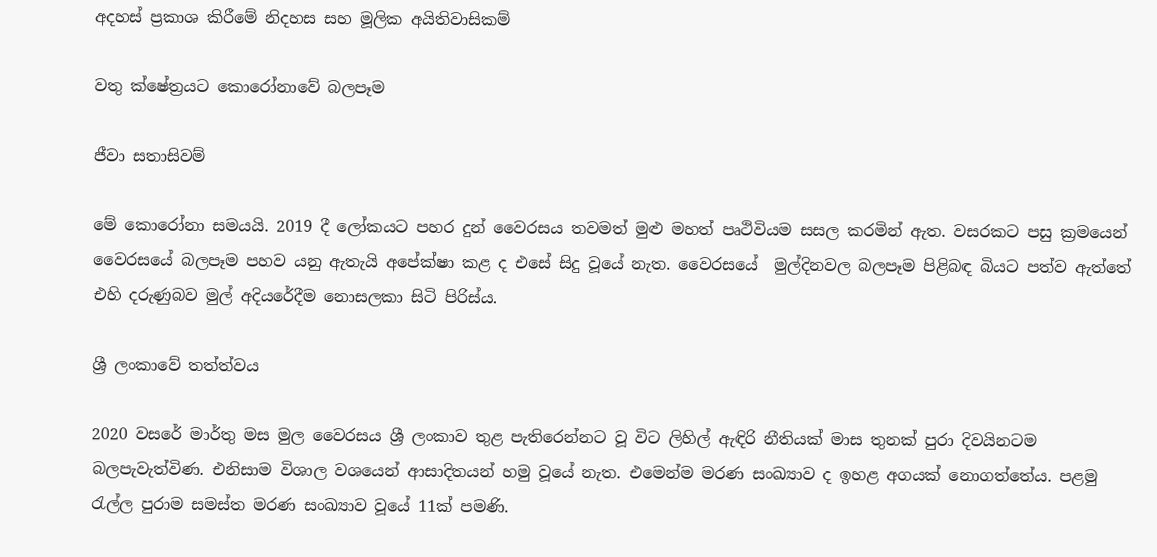අදහස් ප්‍රකාශ කිරීමේ නිදහස සහ මූලික අයිතිවාසිකම්

වතු ක්ෂේත්‍රයට කොරෝනාවේ බලපෑම

ජීවා සතාසිවම්

මේ කොරෝනා සමයයි. 2019 දී ලෝකයට පහර දුන් වෛරසය තවමත් මුළු මහත් පෘථිවියම සසල කරමින් ඇත. වසරකට පසු ක්‍රමයෙන් වෛරසයේ බලපෑම පහව යනු ඇතැයි අපේක්ෂා කළ ද එසේ සිදු වූයේ නැත. වෛරසයේ  මුල්දිනවල බලපෑම පිළිබඳ බියට පත්ව ඇත්තේ එහි දරුණුබව මුල් අදියරේදීම නොසලකා සිටි පිරිස්ය.

ශ්‍රී ලංකාවේ තත්ත්වය

2020 වසරේ මාර්තු මස මුල වෛරසය ශ්‍රී ලංකාව තුළ පැතිරෙන්නට වූ විට ලිහිල් ඇඳිරි නීතියක් මාස තුනක් පුරා දිවයිනටම බලපැවැත්විණ. එනිසාම විශාල වශයෙන් ආසාදිතයන් හමු වූයේ නැත. එමෙන්ම මරණ සංඛ්‍යාව ද ඉහළ අගයක් නොගත්තේය. පළමු රැල්ල පුරාම සමස්ත මරණ සංඛ්‍යාව වූයේ 11ක් පමණි.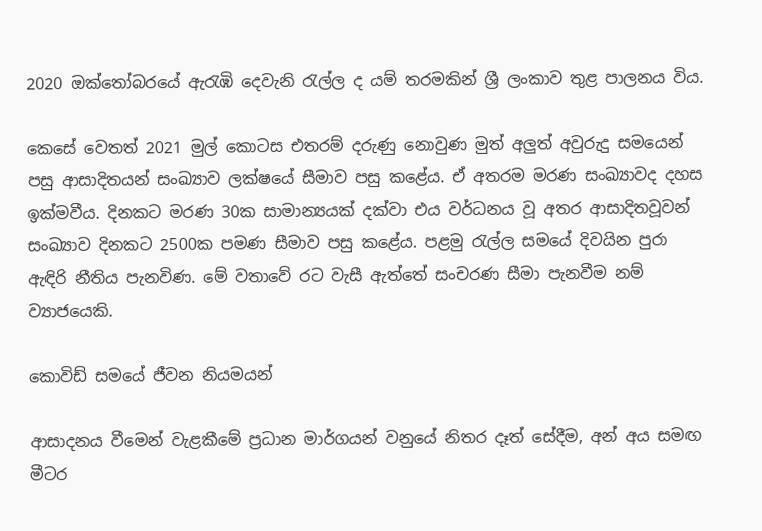2020 ඔක්තෝබරයේ ඇරැඹි දෙවැනි රැල්ල ද යම් තරමකින් ශ්‍රී ලංකාව තුළ පාලනය විය.

කෙසේ වෙතත් 2021 මුල් කොටස එතරම් දරුණු නොවුණ මුත් අලුත් අවුරුදු සමයෙන් පසු ආසාදිතයන් සංඛ්‍යාව ලක්ෂයේ සීමාව පසු කළේය. ඒ අතරම මරණ සංඛ්‍යාවද දහස ඉක්මවීය. දිනකට මරණ 30ක සාමාන්‍යයක් දක්වා එය වර්ධනය වූ අතර ආසාදිතවූවන්  සංඛ්‍යාව දිනකට 2500ක පමණ සීමාව පසු කළේය. පළමු රැල්ල සමයේ දිවයින පුරා ඇඳිරි නීතිය පැනවිණ. මේ වතාවේ රට වැසී ඇත්තේ සංචරණ සීමා පැනවීම නම් ව්‍යාජයෙකි.

කොවිඩ් සමයේ ජීවන නියමයන්

ආසාදනය වීමෙන් වැළකීමේ ප්‍රධාන මාර්ගයන් වනුයේ නිතර දෑත් සේදීම, අන් අය සමඟ මීටර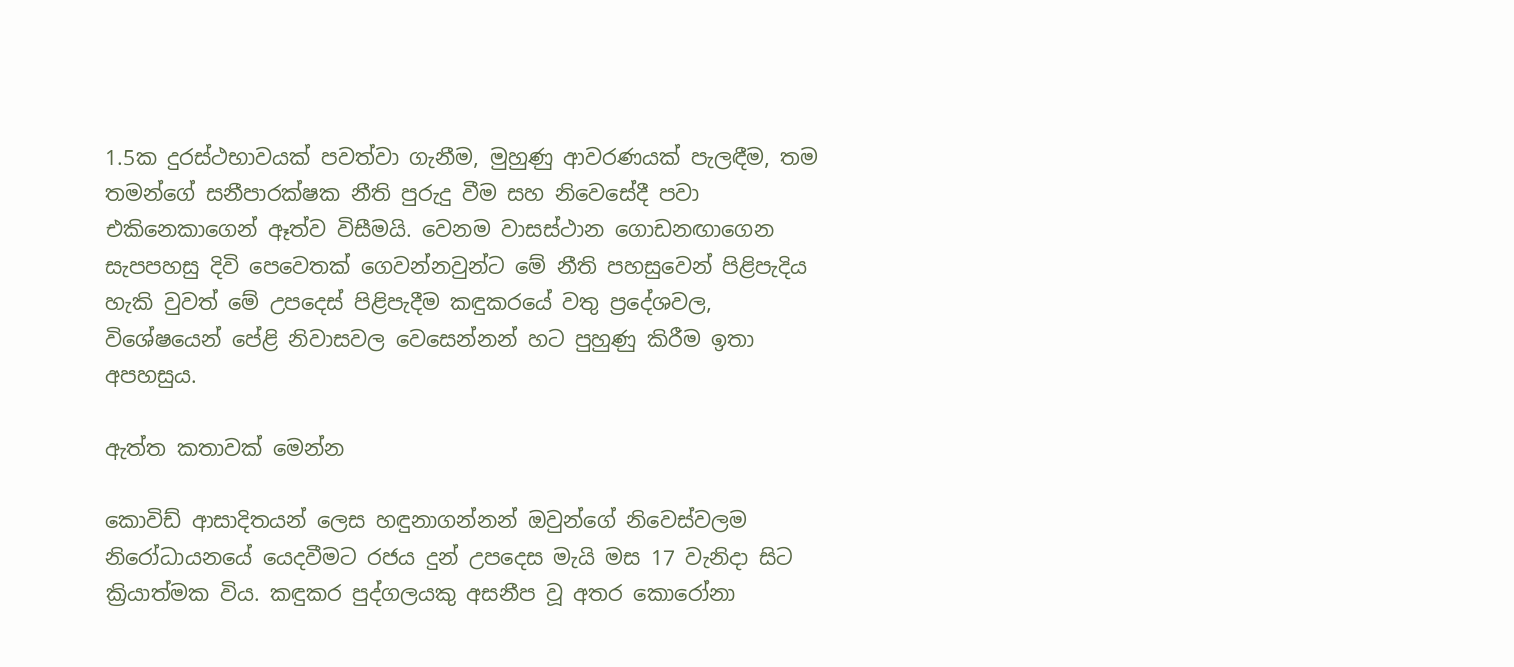1.5ක දුරස්ථභාවයක් පවත්වා ගැනීම, මුහුණු ආවරණයක් පැලඳීම, තම තමන්ගේ සනීපාරක්ෂක නීති පුරුදු වීම සහ නිවෙසේදී පවා එකිනෙකාගෙන් ඈත්ව විසීමයි. වෙනම වාසස්ථාන ගොඩනඟාගෙන සැපපහසු දිවි පෙවෙතක් ගෙවන්නවුන්ට මේ නීති පහසුවෙන් පිළිපැදිය හැකි වුවත් මේ උපදෙස් පිළිපැදීම කඳුකරයේ වතු ප්‍රදේශවල, විශේෂයෙන් පේළි නිවාසවල වෙසෙන්නන් හට පුහුණු කිරීම ඉතා අපහසුය.

ඇත්ත කතාවක් මෙන්න

කොවිඩ් ආසාදිතයන් ලෙස හඳුනාගන්නන් ඔවුන්ගේ නිවෙස්වලම නිරෝධායනයේ යෙදවීමට රජය දුන් උපදෙස මැයි මස 17 වැනිදා සිට ක්‍රියාත්මක විය. කඳුකර පුද්ගලයකු අසනීප වූ අතර කොරෝනා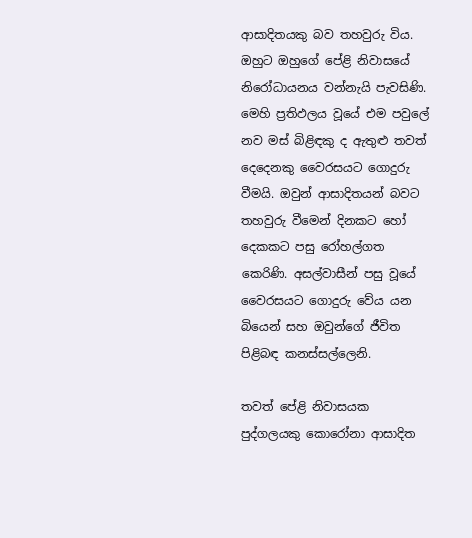ආසාදිතයකු බව තහවුරු විය. ඔහුට ඔහුගේ පේළි නිවාසයේ නිරෝධායනය වන්නැයි පැවසිණි. මෙහි ප්‍රතිඵලය වූයේ එම පවුලේ නව මස් බිළිඳකු ද ඇතුළු තවත් දෙදෙනකු වෛරසයට ගොදුරු වීමයි. ඔවුන් ආසාදිතයන් බවට තහවුරු වීමෙන් දිනකට හෝ දෙකකට පසු රෝහල්ගත කෙරිණි. අසල්වාසීන් පසු වූයේ වෛරසයට ගොදුරු වේය යන බියෙන් සහ ඔවුන්ගේ ජීවිත පිළිබඳ කනස්සල්ලෙනි.

තවත් පේළි නිවාසයක පුද්ගලයකු කොරෝනා ආසාදිත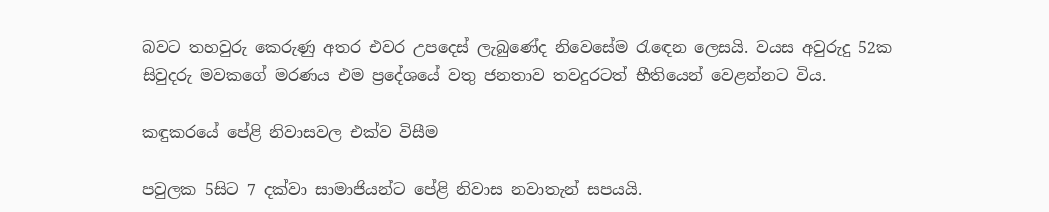බවට තහවුරු කෙරුණු අතර එවර උපදෙස් ලැබුණේද නිවෙසේම රැඳෙන ලෙසයි. වයස අවුරුදු 52ක සිවුදරු මවකගේ මරණය එම ප්‍රදේශයේ වතු ජනතාව තවදුරටත් භීතියෙන් වෙළන්නට විය.

කඳුකරයේ පේළි නිවාසවල එක්ව විසීම

පවුලක 5සිට 7 දක්වා සාමාජියන්ට පේළි නිවාස නවාතැන් සපයයි.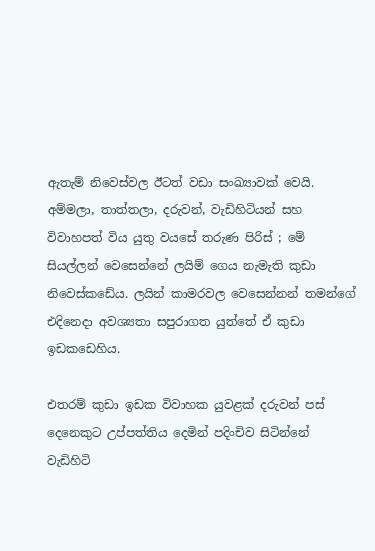ඇතැම් නිවෙස්වල ඊටත් වඩා සංඛ්‍යාවක් වෙයි. අම්මලා, තාත්තලා, දරුවන්, වැඩිහිටියන් සහ විවාහපත් විය යුතු වයසේ තරුණ පිරිස් ; මේ සියල්ලන් වෙසෙන්නේ ලයිම් ගෙය නැමැති කුඩා නිවෙස්කඩේය. ලයින් කාමරවල වෙසෙන්නන් තමන්ගේ එදිනෙදා අවශ්‍යතා සපුරාගත යුත්තේ ඒ කුඩා ඉඩකඩෙහිය.

එතරම් කුඩා ඉඩක විවාහක යුවළක් දරුවන් පස් දෙනෙකුට උප්පත්තිය දෙමින් පදිංචිව සිටින්නේ වැඩිහිටි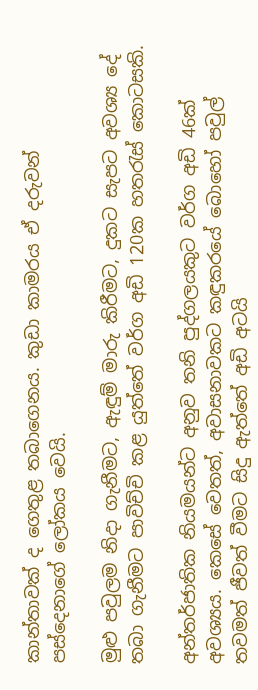කාන්තාවක් ද ගෙතුළ තබාගෙනය. කුඩා කාමරය ඒ දරුවන් පස්දෙනාගේ ලෝකය වෙයි.

මුළු පවුලම නිදා ගැනීමට, ඇඳුම් මාරු කිරීමට, දුකට සැපට අවශ්‍ය දේ තබා ගැනීමට පාවිච්චි කළ යුත්තේ වර්ග අඩි 120ක හතරැස් කොටසකි.

අන්තර්ජාතික නියමයන්ට අනුව තනි පුද්ගලයකුට වර්ග අඩි 46ක් අවශ්‍යය. කෙසේ වෙතත්, අවාසනාවකට කඳුකරයේ බොහෝ පවුල් තවමත් ජීවත් වීමට සිදු ඇත්තේ අඩි අටයි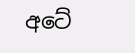අටේ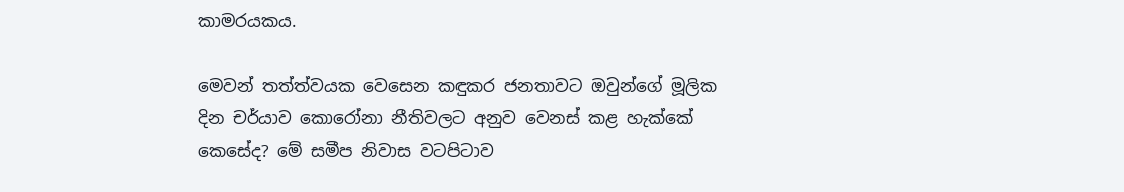කාමරයකය.

මෙවන් තත්ත්වයක වෙසෙන කඳුකර ජනතාවට ඔවුන්ගේ මූලික දින චර්යාව කොරෝනා නීතිවලට අනුව වෙනස් කළ හැක්කේ කෙසේද? මේ සමීප නිවාස වටපිටාව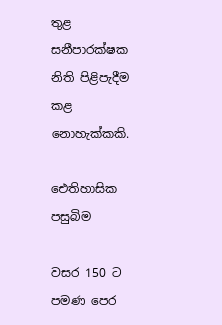තුළ සනීපාරක්ෂක නිති පිළිපැදීම කළ නොහැක්කකි.

ඓතිහාසික පසුබිම

වසර 150 ට පමණ පෙර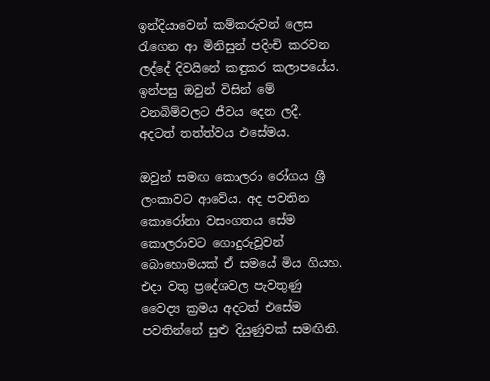ඉන්දියාවෙන් කම්කරුවන් ලෙස රැගෙන ආ මිනිසුන් පදිංචි කරවන ලද්දේ දිවයිනේ කඳුකර කලාපයේය. ඉන්පසු ඔවුන් විසින් මේ වනබිම්වලට ජීවය දෙන ලදී. අදටත් තත්ත්වය එසේමය.

ඔවුන් සමඟ කොලරා රෝගය ශ්‍රී ලංකාවට ආවේය. අද පවතින කොරෝනා වසංගතය සේම කොලරාවට ගොදුරුවූවන් බොහොමයක් ඒ සම‌යේ මිය ගියහ. එදා වතු ප්‍රදේශවල පැවතුණු වෛද්‍ය ක්‍රමය අදටත් එසේම පවතින්නේ සුළු දියුණුවක් සමඟිනි.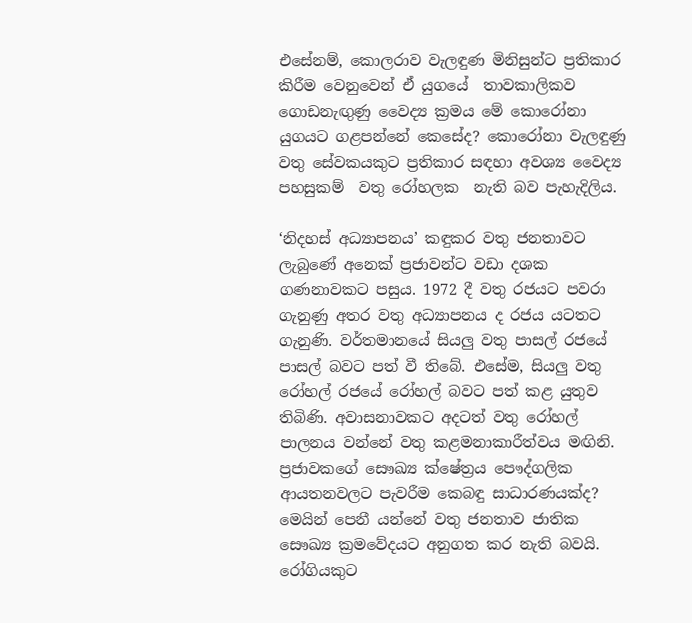එසේනම්, කොලරාව වැලඳුණ මිනිසුන්ට ප්‍රතිකාර කිරීම වෙනුවෙන් ඒ යුගයේ  තාවකාලිකව ගොඩනැඟුණු වෛද්‍ය ක්‍රමය මේ කොරෝනා යුගයට ගළපන්නේ කෙසේද? කොරෝනා වැලඳුණු වතු සේවකයකුට ප්‍රතිකාර සඳහා අවශ්‍ය වෛද්‍ය පහසුකම්  වතු රෝහලක  නැති බව පැහැදිලිය.

‘නිදහස් අධ්‍යාපනය’ කඳුකර වතු ජනතාවට ලැබුණේ අනෙක් ප්‍රජාවන්ට වඩා දශක ගණනාවකට පසුය. 1972 දී වතු රජයට පවරා ගැනුණු අතර වතු අධ්‍යාපනය ද රජය යටතට ගැනුණි. වර්තමානයේ සියලු වතු පාසල් රජයේ පාසල් බවට පත් වී තිබේ. එසේම, සියලු වතු රෝහල් රජයේ රෝහල් බවට පත් කළ යුතුව තිබිණි. අවාසනාවකට අදටත් වතු රෝහල් පාලනය වන්නේ වතු කළමනාකාරීත්වය මඟිනි. ප්‍රජාවකගේ සෞඛ්‍ය ක්ෂේත්‍රය පෞද්ගලික ආයතනවලට පැවරීම කෙබඳු සාධාරණයක්ද? මෙයින් පෙනී යන්නේ වතු ජනතාව ජාතික සෞඛ්‍ය ක්‍රමවේදයට අනුගත කර නැති බවයි. රෝගියකුට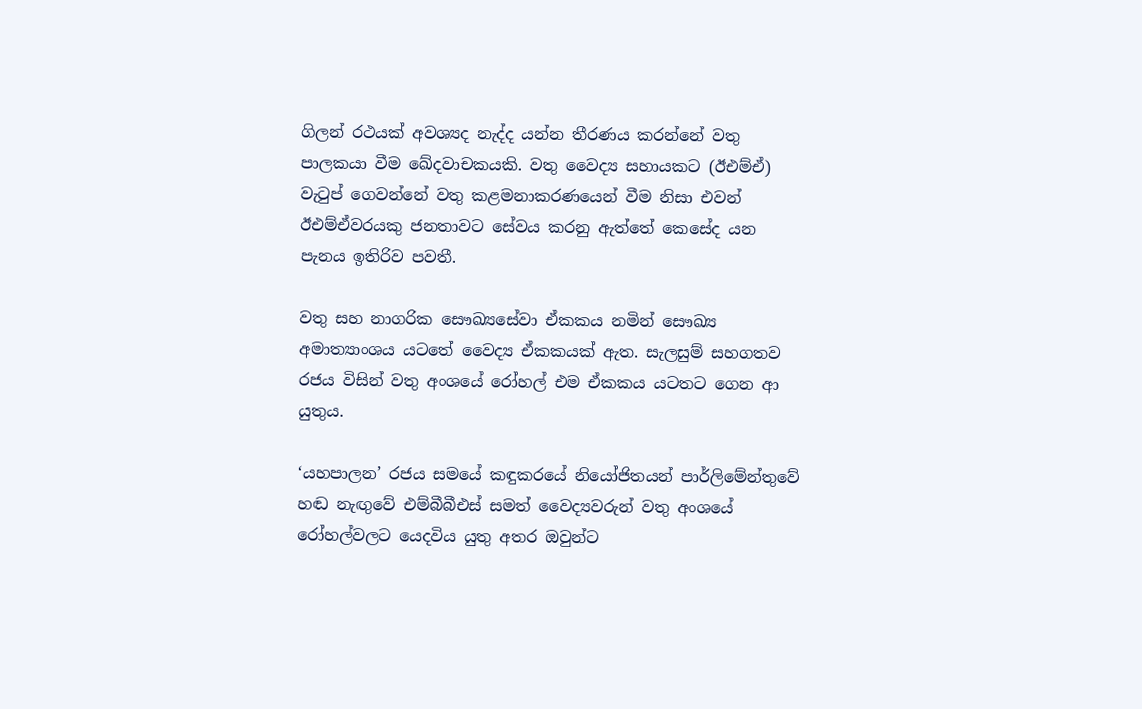ගිලන් රථයක් අවශ්‍යද නැද්ද යන්න තීරණය කරන්නේ වතු පාලකයා වීම ඛේදවාචකයකි. වතු වෛද්‍ය සහායකට (ඊඑම්ඒ) වැටුප් ගෙවන්නේ වතු කළමනාකරණයෙන් වීම නිසා එවන් ඊඑම්ඒවරයකු ජනතාවට සේවය කරනු ඇත්තේ කෙසේද යන පැනය ඉතිරිව පවතී.

වතු සහ නාගරික සෞඛ්‍යසේවා ඒකකය නමින් සෞඛ්‍ය අමාත්‍යාංශය යටතේ වෛද්‍ය ඒකකයක් ඇත. සැලසුම් සහගතව රජය විසින් වතු අංශයේ රෝහල් එම ඒකකය යටතට ගෙන ආ යුතුය.

‘යහපාලන’ රජය සමයේ කඳුකරයේ නියෝජිතයන් පාර්ලිමේන්තුවේ හඬ නැඟුවේ එම්බීබීඑස් සමත් වෛද්‍යවරුන් වතු අංශයේ රෝහල්වලට යෙදවිය යුතු අතර ඔවුන්ට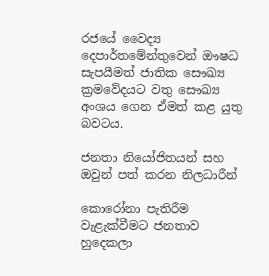රජයේ වෛද්‍ය දෙපාර්තමේන්තුවෙන් ඖෂධ සැපයීමත් ජාතික සෞඛ්‍ය ක්‍රමවේදයට වතු සෞඛ්‍ය අංශය ගෙන ඒමත් කළ යුතු බවටය.

ජනතා නියෝජිතයන් සහ ඔවුන් පත් කරන නිලධාරීන්

කොරෝනා පැතිරීම වැළැක්වීමට ජනතාව හුදෙකලා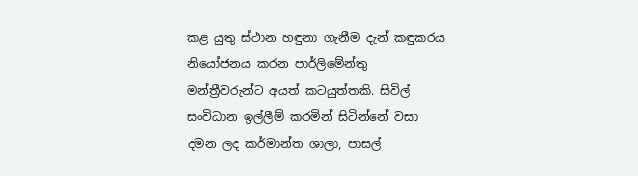කළ යුතු ස්ථාන හඳුනා ගැනීම දැන් කඳුකරය නියෝජනය කරන පාර්ලිමේන්තු මන්ත්‍රීවරුන්ට අයත් කටයුත්තකි. සිවිල් සංවිධාන ඉල්ලීම් කරමින් සිටින්නේ වසා දමන ලද කර්මාන්ත ශාලා, පාසල්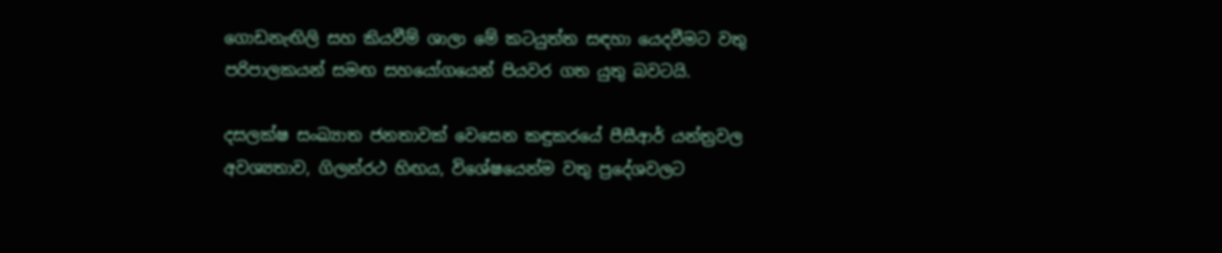ගොඩනැඟිලි සහ කියවීම් ශාලා මේ කටයුත්ත සඳහා යෙදවීමට වතු පරිපාලකයන් සමඟ සහයෝගයෙන් පියවර ගත යුතු බවටයි.

දසලක්ෂ සංඛ්‍යාත ජනතාවක් වෙසෙන කඳුකරයේ පීසීආර් යන්ත්‍රවල අවශ්‍යතාව, ගිලන්රථ හිඟය, විශේෂයෙන්ම වතු ප්‍රදේශවලට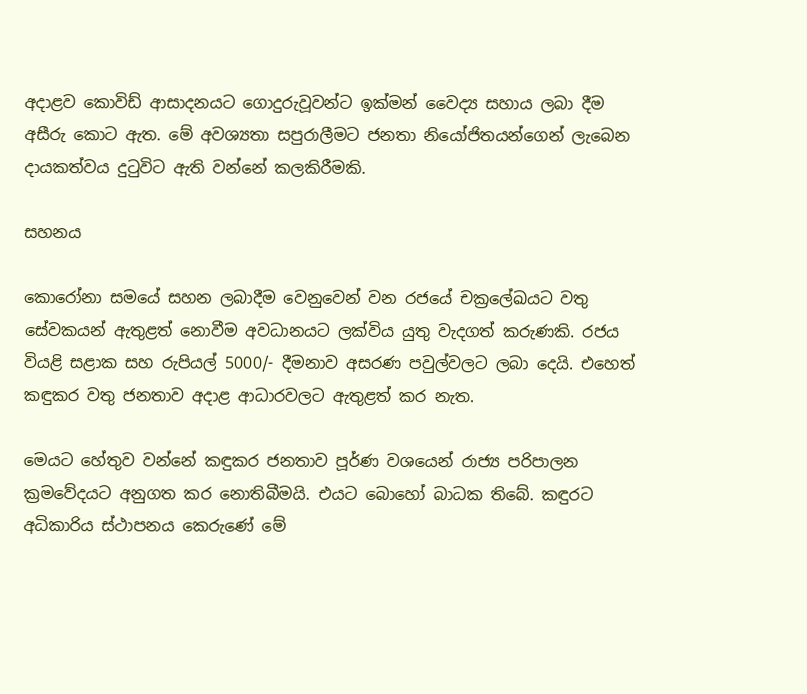අදාළව කොවිඩ් ආසාදනයට ගොදුරුවූවන්ට ඉක්මන් වෛද්‍ය සහාය ලබා දීම අසීරු කොට ඇත. මේ අවශ්‍යතා සපුරාලීමට ජනතා නියෝජිතයන්ගෙන් ලැබෙන දායකත්වය දුටුවිට ඇති වන්නේ කලකිරීමකි.

සහනය

කොරෝනා සමයේ සහන ලබාදීම වෙනුවෙන් වන රජයේ චක්‍රලේඛයට වතු සේවකයන් ඇතුළත් නොවීම අවධානයට ලක්විය යුතු වැදගත් කරුණකි. රජය වියළි සළාක සහ රුපියල් 5000/- දීමනාව අසරණ පවුල්වලට ලබා දෙයි. එහෙත් කඳුකර වතු ජනතාව අදාළ ආධාරවලට ඇතුළත් කර නැත.

මෙයට හේතුව වන්නේ කඳුකර ජනතාව පූර්ණ වශයෙන් රාජ්‍ය පරිපාලන ක්‍රමවේදයට අනුගත කර නොතිබීමයි. එයට බොහෝ බාධක තිබේ. කඳුරට අධිකාරිය ස්ථාපනය කෙරුණේ මේ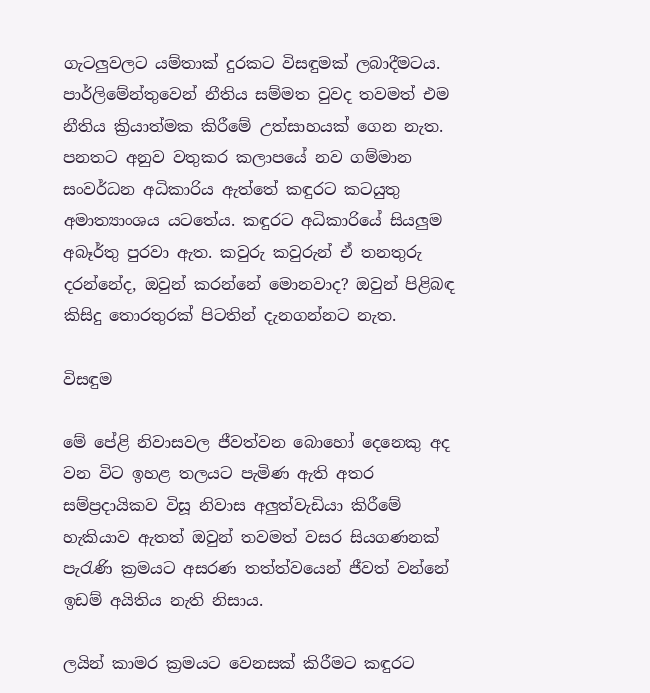ගැටලුවලට යම්තාක් දුරකට විසඳුමක් ලබාදීමටය. පාර්ලිමේන්තුවෙන් නීතිය සම්මත වුවද තවමත් එම නීතිය ක්‍රියාත්මක කිරීමේ උත්සාහයක් ගෙන නැත. පනතට අනුව වතුකර කලාපයේ නව ගම්මාන සංවර්ධන අධිකාරිය ඇත්තේ කඳුරට කටයුතු අමාත්‍යාංශය යටතේය. කඳුරට අධිකාරියේ සියලුම අබෑර්තු පුරවා ඇත. කවුරු කවුරුන් ඒ තනතුරු දරන්නේද, ඔවුන් කරන්නේ මොනවාද? ඔවුන් පිළිබඳ කිසිදු තොරතුරක් පිටතින් දැනගන්නට නැත.

විසඳුම

මේ පේළි නිවාසවල ජීවත්වන බොහෝ දෙනෙකු අද වන විට ඉහළ තලයට පැමිණ ඇති අතර සම්ප්‍රදායිකව විසූ නිවාස අලුත්වැඩියා කිරීමේ හැකියාව ඇතත් ඔවුන් තවමත් වසර සියගණනක් පැරැණි ක්‍රමයට අසරණ තත්ත්වයෙන් ජීවත් වන්නේ ඉඩම් අයිතිය නැති නිසාය.

ලයින් කාමර ක්‍රමයට වෙනසක් කිරීමට කඳුරට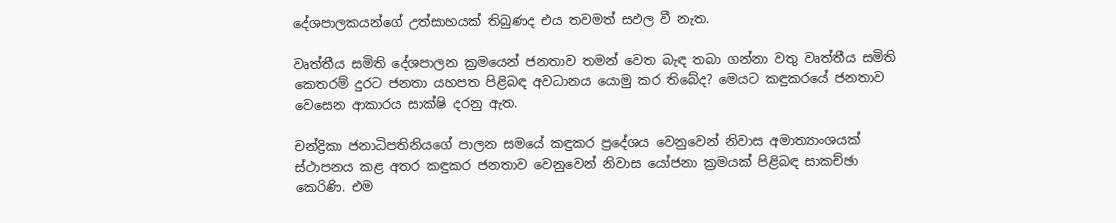දේශපාලකයන්ගේ උත්සාහයක් තිබුණද එය තවමත් සඵල වී නැත.

වෘත්තීය සමිති දේශපාලන ක්‍රමයෙන් ජනතාව තමන් වෙත බැඳ තබා ගන්නා වතු වෘත්තීය සමිති කෙතරම් දුරට ජනතා යහපත පිළිබඳ අවධානය යොමු කර තිබේද? මෙයට කඳුකරයේ ජනතාව වෙසෙන ආකාරය සාක්ෂි දරනු ඇත.

චන්ද්‍රිකා ජනාධිපතිනියගේ පාලන සමයේ කඳුකර ප්‍රදේශය වෙනුවෙන් නිවාස අමාත්‍යාංශයක් ස්ථාපනය කළ අතර කඳුකර ජනතාව වෙනුවෙන් නිවාස යෝජනා ක්‍රමයක් පිළිබඳ සාකච්ඡා කෙරිණි. එම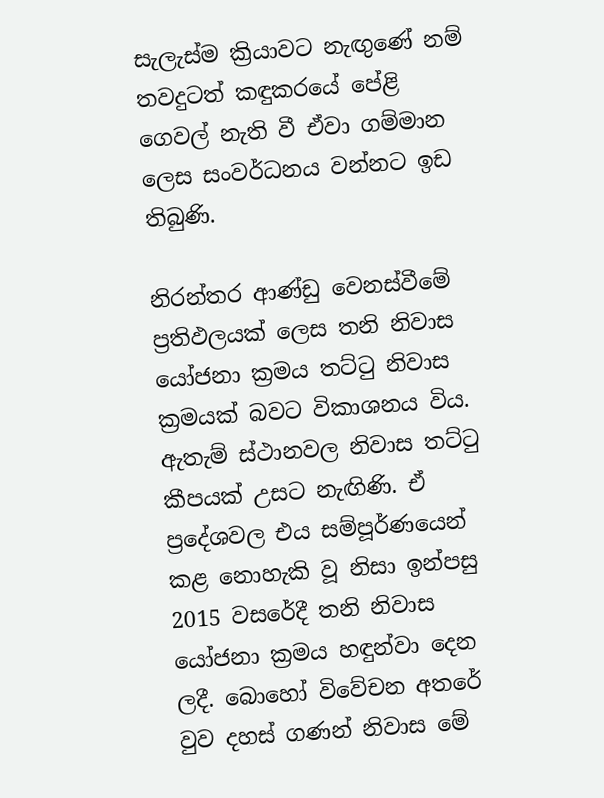සැලැස්ම ක්‍රියාවට නැඟුණේ නම් තවදුටත් කඳුකරයේ පේළි ගෙවල් නැති වී ඒවා ගම්මාන ලෙස සංවර්ධනය වන්නට ඉඩ තිබුණි.

නිරන්තර ආණ්ඩු වෙනස්වීමේ ප්‍රතිඵලයක් ලෙස තනි නිවාස යෝජනා ක්‍රමය තට්ටු නිවාස ක්‍රමයක් බවට විකාශනය විය. ඇතැම් ස්ථානවල නිවාස තට්ටු කීපයක් උසට නැඟිණි. ඒ ප්‍රදේශවල එය සම්පූර්ණයෙන් කළ නොහැකි වූ නිසා ඉන්පසු 2015 වසරේදී තනි නිවාස යෝජනා ක්‍රමය හඳුන්වා දෙන ලදී. බොහෝ විවේචන අතරේ වුව දහස් ගණන් නිවාස මේ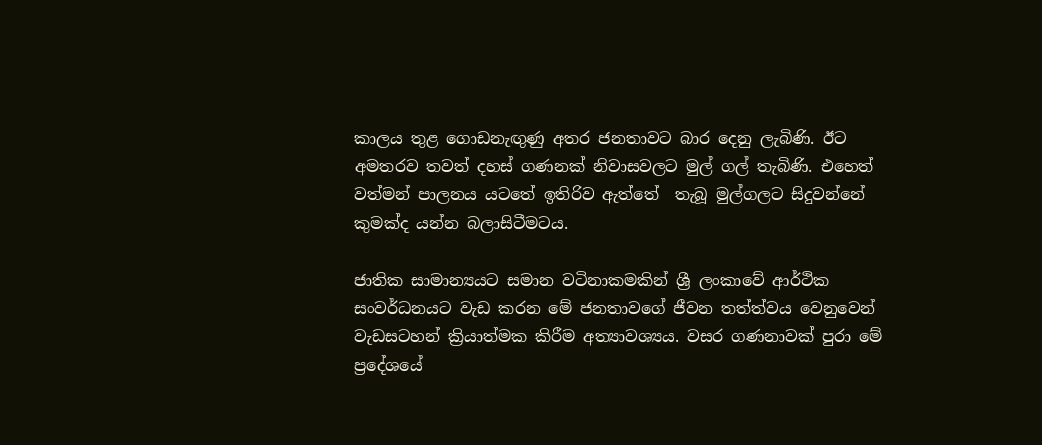කාලය තුළ ගොඩනැඟුණු අතර ජනතාවට බාර දෙනු ලැබිණි. ඊට අමතරව තවත් දහස් ගණනක් නිවාසවලට මුල් ගල් තැබිණි. එහෙත් වත්මන් පාලනය යටතේ ඉතිරිව ඇත්තේ  තැබූ මුල්ගලට සිදුවන්නේ කුමක්ද යන්න බලාසිටීමටය.

ජාතික සාමාන්‍යයට සමාන වටිනාකමකින් ශ්‍රී ලංකාවේ ආර්ථික සංවර්ධනයට වැඩ කරන මේ ජනතාවගේ ජීවන තත්ත්වය වෙනුවෙන් වැඩසටහන් ක්‍රියාත්මක කිරීම අත්‍යාවශ්‍යය. වසර ගණනාවක් පුරා මේ ප්‍රදේශයේ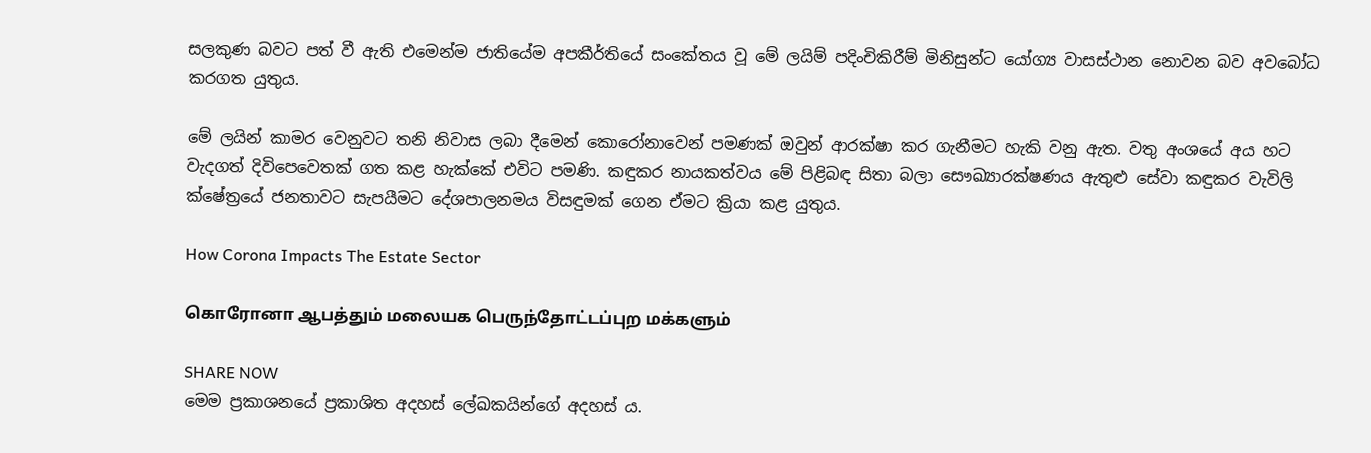සලකුණ බවට පත් වී ඇති එමෙන්ම ජාතියේම අපකීර්තියේ සංකේතය වූ මේ ලයිම් පදිංචිකිරීම් මිනිසුන්ට යෝග්‍ය වාසස්ථාන නොවන බව අවබෝධ කරගත යුතුය.

මේ ලයින් කාමර වෙනුවට තනි නිවාස ලබා දීමෙන් කොරෝනාවෙන් පමණක් ඔවුන් ආරක්ෂා කර ගැනීමට හැකි වනු ඇත. වතු අංශයේ අය හට වැදගත් දිවිපෙවෙතක් ගත කළ හැක්කේ එවිට පමණි. කඳුකර නායකත්වය මේ පිළිබඳ සිතා බලා සෞඛ්‍යාරක්ෂණය ඇතුළු සේවා කඳුකර වැවිලි ක්ෂේත්‍රයේ ජනතාවට සැපයීමට දේශපාලනමය විසඳුමක් ගෙන ඒමට ක්‍රියා කළ යුතුය.

How Corona Impacts The Estate Sector

கொரோனா ஆபத்தும் மலையக பெருந்தோட்டப்புற மக்களும்

SHARE NOW
මෙම ප්‍රකාශනයේ ප්‍රකාශිත අදහස් ලේඛකයින්ගේ අදහස් ය.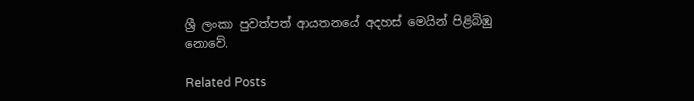ශ්‍රී ලංකා පුවත්පත් ආයතනයේ අදහස් මෙයින් පිළිබිඹු නොවේ.

Related Posts